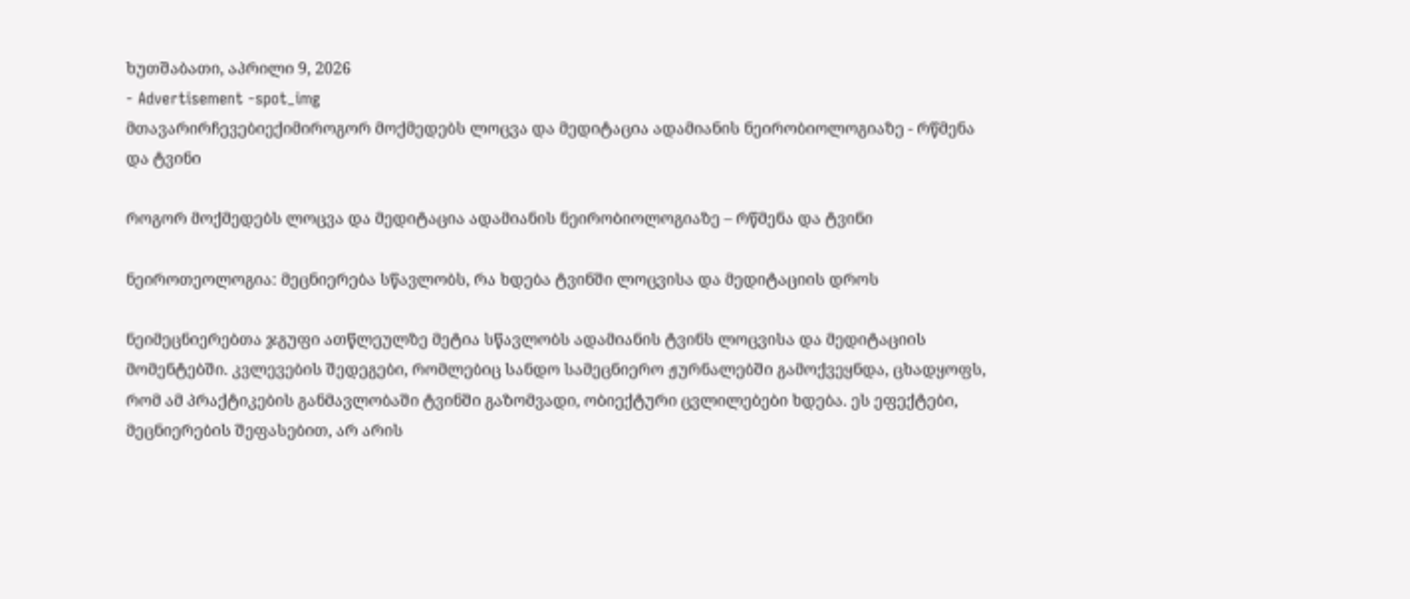ხუთშაბათი, აპრილი 9, 2026
- Advertisement -spot_img
მთავარირჩევებიექიმიროგორ მოქმედებს ლოცვა და მედიტაცია ადამიანის ნეირობიოლოგიაზე - რწმენა და ტვინი

როგორ მოქმედებს ლოცვა და მედიტაცია ადამიანის ნეირობიოლოგიაზე – რწმენა და ტვინი

ნეიროთეოლოგია: მეცნიერება სწავლობს, რა ხდება ტვინში ლოცვისა და მედიტაციის დროს

ნეიმეცნიერებთა ჯგუფი ათწლეულზე მეტია სწავლობს ადამიანის ტვინს ლოცვისა და მედიტაციის მომენტებში. კვლევების შედეგები, რომლებიც სანდო სამეცნიერო ჟურნალებში გამოქვეყნდა, ცხადყოფს, რომ ამ პრაქტიკების განმავლობაში ტვინში გაზომვადი, ობიექტური ცვლილებები ხდება. ეს ეფექტები, მეცნიერების შეფასებით, არ არის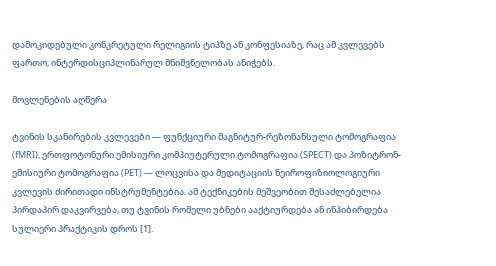დამოკიდებული კონკრეტული რელიგიის ტიპზე ან კონფესიაზე, რაც ამ კვლევებს ფართო, ინტერდისციპლინარულ მნიშვნელობას ანიჭებს.

მოვლენების აღწერა

ტვინის სკანირების კვლევები — ფუნქციური მაგნიტურ-რეზონანსული ტომოგრაფია (fMRI), ერთფოტონური ემისიური კომპიუტერული ტომოგრაფია (SPECT) და პოზიტრონ-ემისიური ტომოგრაფია (PET) — ლოცვისა და მედიტაციის ნეიროფიზიოლოგიური კვლევის ძირითადი ინსტრუმენტებია. ამ ტექნიკების მეშვეობით შესაძლებელია პირდაპირ დაკვირვება, თუ ტვინის რომელი უბნები ააქტიურდება ან ინჰიბირდება სულიერი პრაქტიკის დროს [1].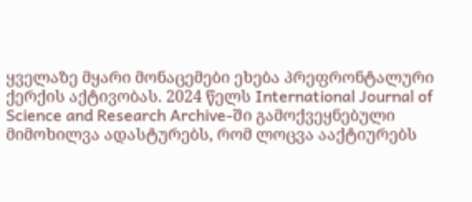ყველაზე მყარი მონაცემები ეხება პრეფრონტალური ქერქის აქტივობას. 2024 წელს International Journal of Science and Research Archive-ში გამოქვეყნებული მიმოხილვა ადასტურებს, რომ ლოცვა ააქტიურებს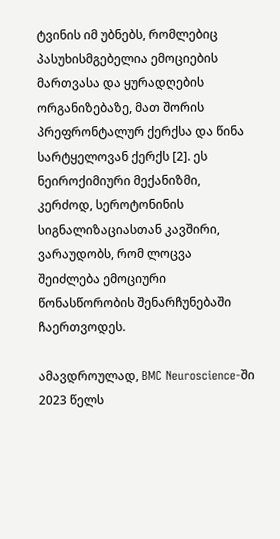ტვინის იმ უბნებს, რომლებიც პასუხისმგებელია ემოციების მართვასა და ყურადღების ორგანიზებაზე, მათ შორის პრეფრონტალურ ქერქსა და წინა სარტყელოვან ქერქს [2]. ეს ნეიროქიმიური მექანიზმი, კერძოდ, სეროტონინის სიგნალიზაციასთან კავშირი, ვარაუდობს, რომ ლოცვა შეიძლება ემოციური წონასწორობის შენარჩუნებაში ჩაერთვოდეს.

ამავდროულად, BMC Neuroscience-ში 2023 წელს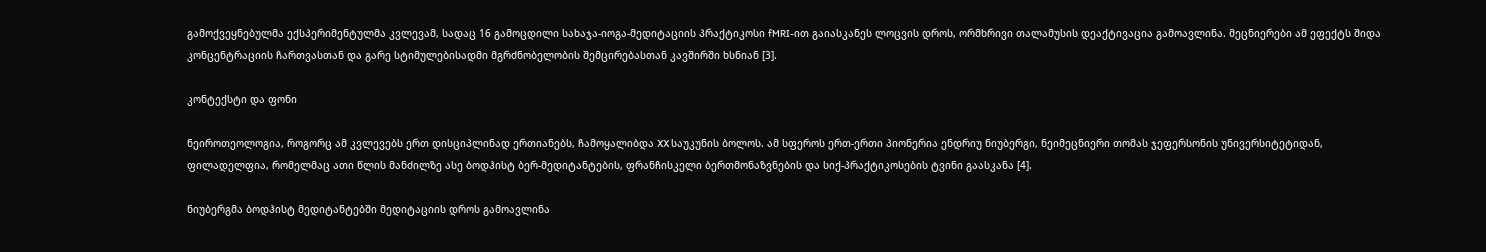გამოქვეყნებულმა ექსპერიმენტულმა კვლევამ, სადაც 16 გამოცდილი სახაჯა-იოგა-მედიტაციის პრაქტიკოსი fMRI-ით გაიასკანეს ლოცვის დროს, ორმხრივი თალამუსის დეაქტივაცია გამოავლინა. მეცნიერები ამ ეფექტს შიდა კონცენტრაციის ჩართვასთან და გარე სტიმულებისადმი მგრძნობელობის შემცირებასთან კავშირში ხსნიან [3].

კონტექსტი და ფონი

ნეიროთეოლოგია, როგორც ამ კვლევებს ერთ დისციპლინად ერთიანებს, ჩამოყალიბდა XX საუკუნის ბოლოს. ამ სფეროს ერთ-ერთი პიონერია ენდრიუ ნიუბერგი, ნეიმეცნიერი თომას ჯეფერსონის უნივერსიტეტიდან, ფილადელფია, რომელმაც ათი წლის მანძილზე ასე ბოდჰისტ ბერ-მედიტანტების, ფრანჩისკელი ბერთმონაზვნების და სიქ-პრაქტიკოსების ტვინი გაასკანა [4].

ნიუბერგმა ბოდჰისტ მედიტანტებში მედიტაციის დროს გამოავლინა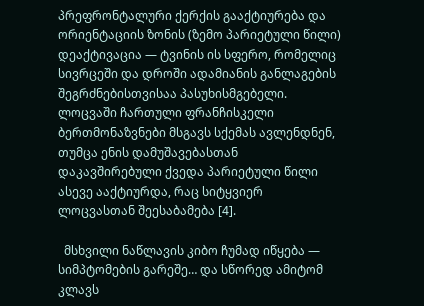პრეფრონტალური ქერქის გააქტიურება და ორიენტაციის ზონის (ზემო პარიეტული წილი) დეაქტივაცია — ტვინის ის სფერო, რომელიც სივრცეში და დროში ადამიანის განლაგების შეგრძნებისთვისაა პასუხისმგებელი. ლოცვაში ჩართული ფრანჩისკელი ბერთმონაზვნები მსგავს სქემას ავლენდნენ, თუმცა ენის დამუშავებასთან დაკავშირებული ქვედა პარიეტული წილი ასევე ააქტიურდა, რაც სიტყვიერ ლოცვასთან შეესაბამება [4].

  მსხვილი ნაწლავის კიბო ჩუმად იწყება — სიმპტომების გარეშე… და სწორედ ამიტომ კლავს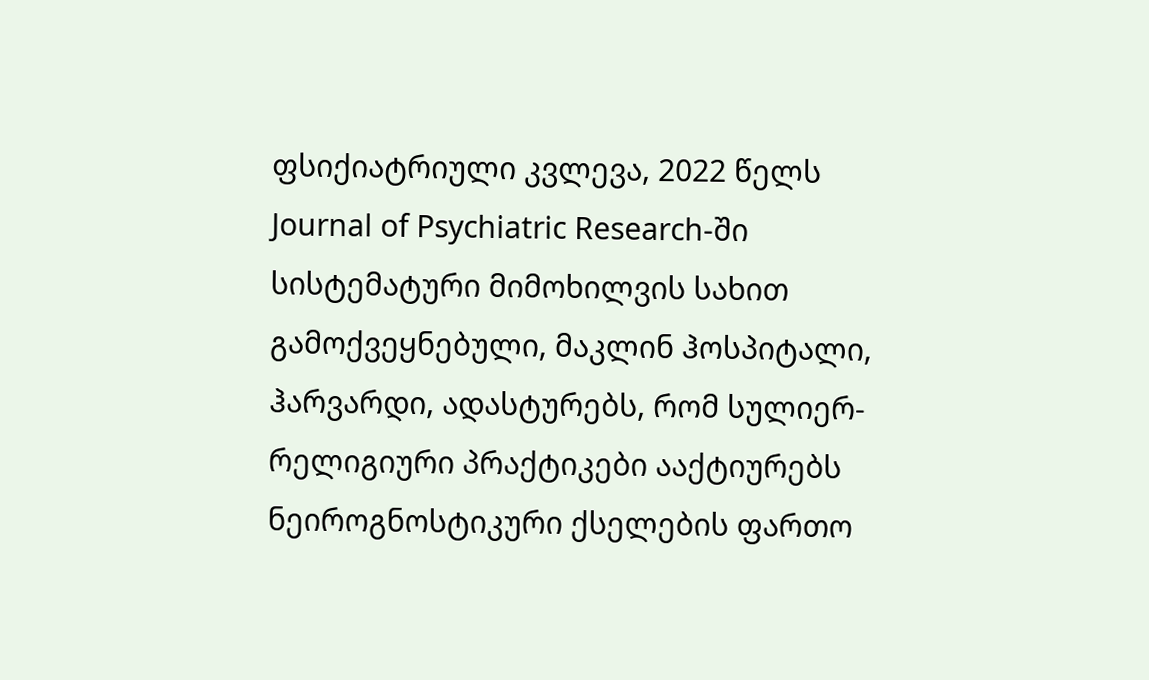ფსიქიატრიული კვლევა, 2022 წელს Journal of Psychiatric Research-ში სისტემატური მიმოხილვის სახით გამოქვეყნებული, მაკლინ ჰოსპიტალი, ჰარვარდი, ადასტურებს, რომ სულიერ-რელიგიური პრაქტიკები ააქტიურებს ნეიროგნოსტიკური ქსელების ფართო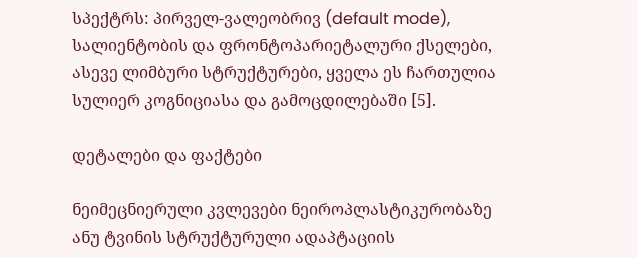სპექტრს: პირველ-ვალეობრივ (default mode), სალიენტობის და ფრონტოპარიეტალური ქსელები, ასევე ლიმბური სტრუქტურები, ყველა ეს ჩართულია სულიერ კოგნიციასა და გამოცდილებაში [5].

დეტალები და ფაქტები

ნეიმეცნიერული კვლევები ნეიროპლასტიკურობაზე ანუ ტვინის სტრუქტურული ადაპტაციის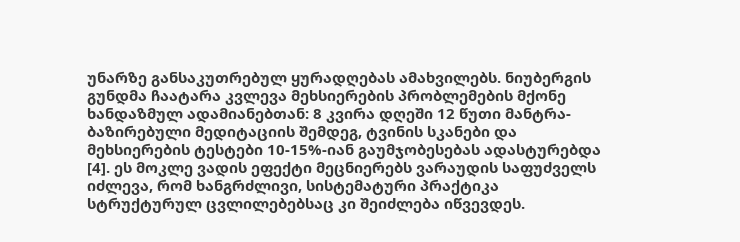უნარზე განსაკუთრებულ ყურადღებას ამახვილებს. ნიუბერგის გუნდმა ჩაატარა კვლევა მეხსიერების პრობლემების მქონე ხანდაზმულ ადამიანებთან: 8 კვირა დღეში 12 წუთი მანტრა-ბაზირებული მედიტაციის შემდეგ, ტვინის სკანები და მეხსიერების ტესტები 10-15%-იან გაუმჯობესებას ადასტურებდა [4]. ეს მოკლე ვადის ეფექტი მეცნიერებს ვარაუდის საფუძველს იძლევა, რომ ხანგრძლივი, სისტემატური პრაქტიკა სტრუქტურულ ცვლილებებსაც კი შეიძლება იწვევდეს.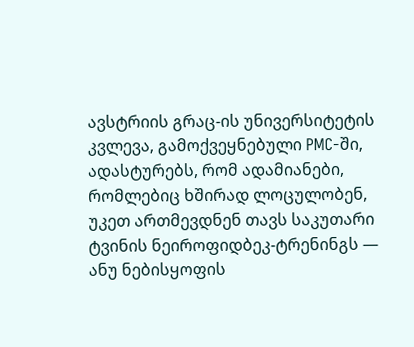ავსტრიის გრაც-ის უნივერსიტეტის კვლევა, გამოქვეყნებული PMC-ში, ადასტურებს, რომ ადამიანები, რომლებიც ხშირად ლოცულობენ, უკეთ ართმევდნენ თავს საკუთარი ტვინის ნეიროფიდბეკ-ტრენინგს — ანუ ნებისყოფის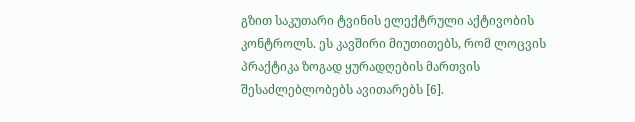გზით საკუთარი ტვინის ელექტრული აქტივობის კონტროლს. ეს კავშირი მიუთითებს, რომ ლოცვის პრაქტიკა ზოგად ყურადღების მართვის შესაძლებლობებს ავითარებს [6].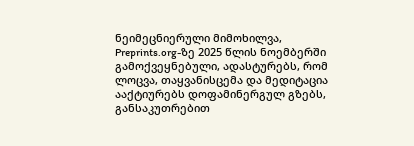ნეიმეცნიერული მიმოხილვა, Preprints.org-ზე 2025 წლის ნოემბერში გამოქვეყნებული, ადასტურებს, რომ ლოცვა, თაყვანისცემა და მედიტაცია ააქტიურებს დოფამინერგულ გზებს, განსაკუთრებით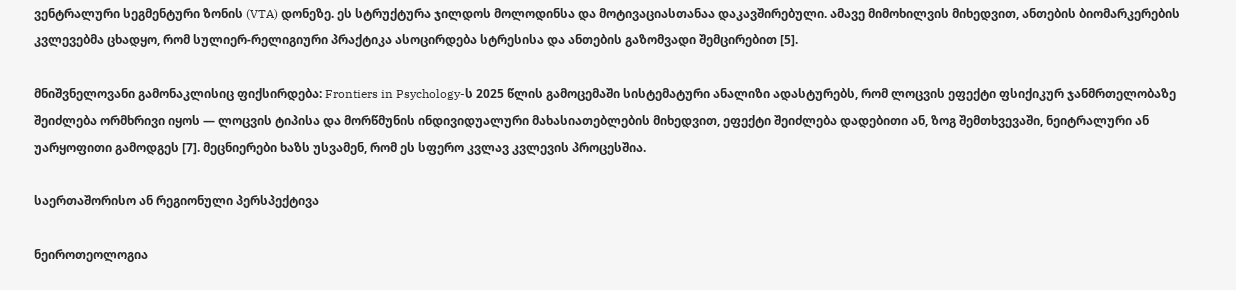ვენტრალური სეგმენტური ზონის (VTA) დონეზე. ეს სტრუქტურა ჯილდოს მოლოდინსა და მოტივაციასთანაა დაკავშირებული. ამავე მიმოხილვის მიხედვით, ანთების ბიომარკერების კვლევებმა ცხადყო, რომ სულიერ-რელიგიური პრაქტიკა ასოცირდება სტრესისა და ანთების გაზომვადი შემცირებით [5].

მნიშვნელოვანი გამონაკლისიც ფიქსირდება: Frontiers in Psychology-ს 2025 წლის გამოცემაში სისტემატური ანალიზი ადასტურებს, რომ ლოცვის ეფექტი ფსიქიკურ ჯანმრთელობაზე შეიძლება ორმხრივი იყოს — ლოცვის ტიპისა და მორწმუნის ინდივიდუალური მახასიათებლების მიხედვით, ეფექტი შეიძლება დადებითი ან, ზოგ შემთხვევაში, ნეიტრალური ან უარყოფითი გამოდგეს [7]. მეცნიერები ხაზს უსვამენ, რომ ეს სფერო კვლავ კვლევის პროცესშია.

საერთაშორისო ან რეგიონული პერსპექტივა

ნეიროთეოლოგია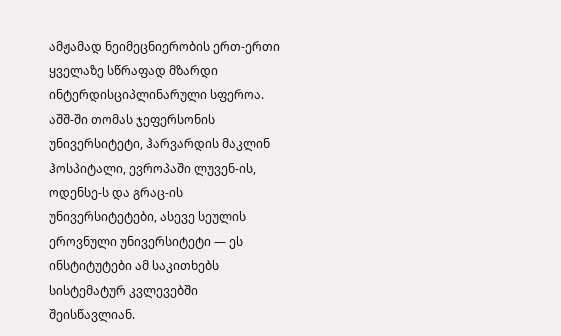ამჟამად ნეიმეცნიერობის ერთ-ერთი ყველაზე სწრაფად მზარდი ინტერდისციპლინარული სფეროა. აშშ-ში თომას ჯეფერსონის უნივერსიტეტი, ჰარვარდის მაკლინ ჰოსპიტალი, ევროპაში ლუვენ-ის, ოდენსე-ს და გრაც-ის უნივერსიტეტები, ასევე სეულის ეროვნული უნივერსიტეტი — ეს ინსტიტუტები ამ საკითხებს სისტემატურ კვლევებში შეისწავლიან.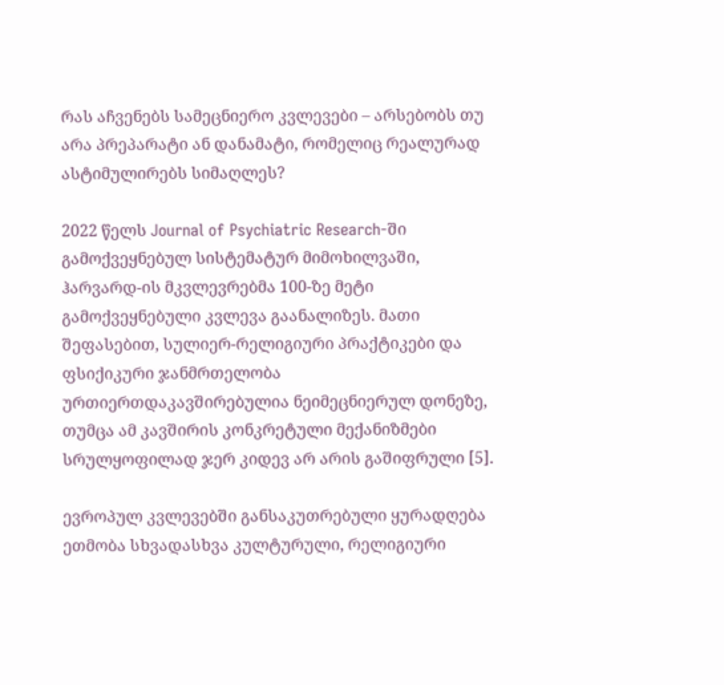რას აჩვენებს სამეცნიერო კვლევები – არსებობს თუ არა პრეპარატი ან დანამატი, რომელიც რეალურად ასტიმულირებს სიმაღლეს?

2022 წელს Journal of Psychiatric Research-ში გამოქვეყნებულ სისტემატურ მიმოხილვაში, ჰარვარდ-ის მკვლევრებმა 100-ზე მეტი გამოქვეყნებული კვლევა გაანალიზეს. მათი შეფასებით, სულიერ-რელიგიური პრაქტიკები და ფსიქიკური ჯანმრთელობა ურთიერთდაკავშირებულია ნეიმეცნიერულ დონეზე, თუმცა ამ კავშირის კონკრეტული მექანიზმები სრულყოფილად ჯერ კიდევ არ არის გაშიფრული [5].

ევროპულ კვლევებში განსაკუთრებული ყურადღება ეთმობა სხვადასხვა კულტურული, რელიგიური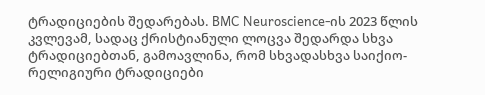ტრადიციების შედარებას. BMC Neuroscience-ის 2023 წლის კვლევამ, სადაც ქრისტიანული ლოცვა შედარდა სხვა ტრადიციებთან, გამოავლინა, რომ სხვადასხვა საიქიო-რელიგიური ტრადიციები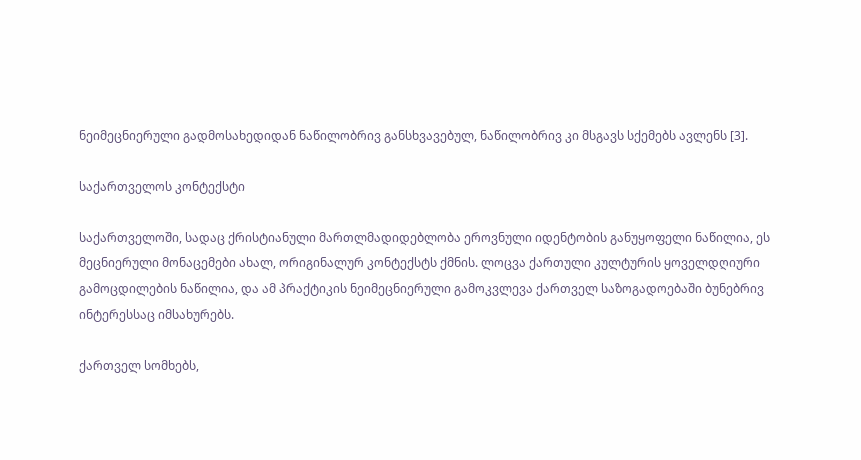ნეიმეცნიერული გადმოსახედიდან ნაწილობრივ განსხვავებულ, ნაწილობრივ კი მსგავს სქემებს ავლენს [3].

საქართველოს კონტექსტი

საქართველოში, სადაც ქრისტიანული მართლმადიდებლობა ეროვნული იდენტობის განუყოფელი ნაწილია, ეს მეცნიერული მონაცემები ახალ, ორიგინალურ კონტექსტს ქმნის. ლოცვა ქართული კულტურის ყოველდღიური გამოცდილების ნაწილია, და ამ პრაქტიკის ნეიმეცნიერული გამოკვლევა ქართველ საზოგადოებაში ბუნებრივ ინტერესსაც იმსახურებს.

ქართველ სომხებს,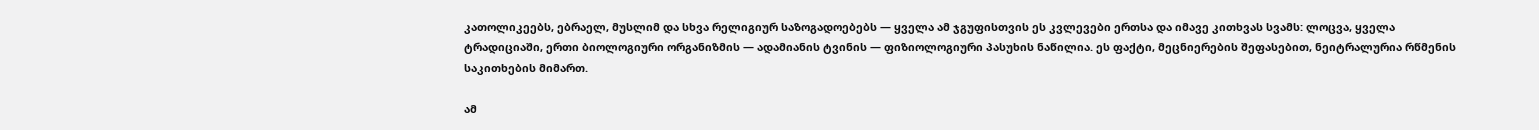კათოლიკეებს, ებრაელ, მუსლიმ და სხვა რელიგიურ საზოგადოებებს — ყველა ამ ჯგუფისთვის ეს კვლევები ერთსა და იმავე კითხვას სვამს: ლოცვა, ყველა ტრადიციაში, ერთი ბიოლოგიური ორგანიზმის — ადამიანის ტვინის — ფიზიოლოგიური პასუხის ნაწილია. ეს ფაქტი, მეცნიერების შეფასებით, ნეიტრალურია რწმენის საკითხების მიმართ.

ამ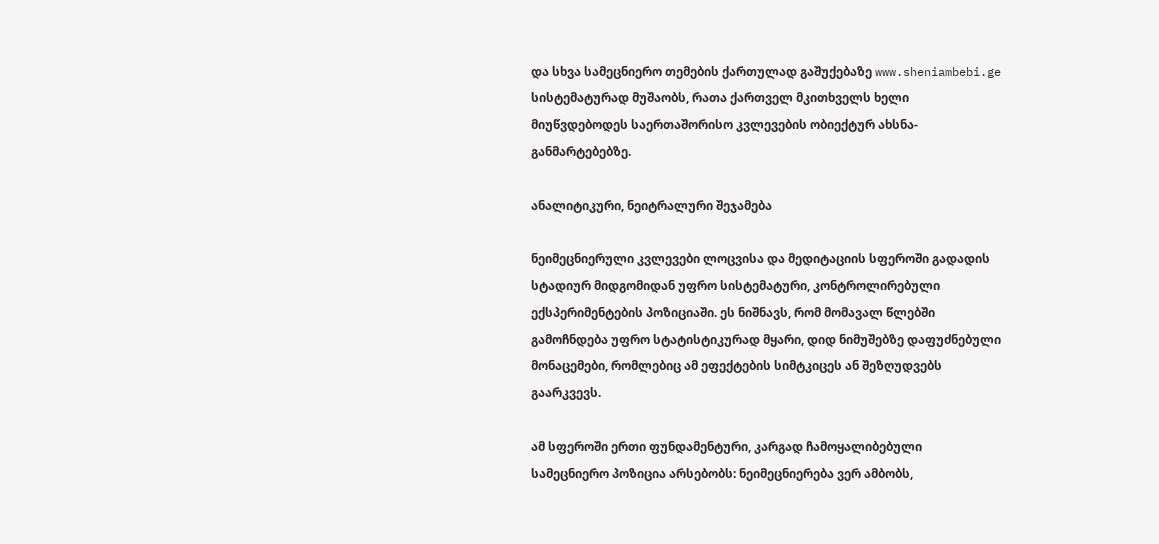და სხვა სამეცნიერო თემების ქართულად გაშუქებაზე www.sheniambebi.ge სისტემატურად მუშაობს, რათა ქართველ მკითხველს ხელი მიუწვდებოდეს საერთაშორისო კვლევების ობიექტურ ახსნა-განმარტებებზე.

ანალიტიკური, ნეიტრალური შეჯამება

ნეიმეცნიერული კვლევები ლოცვისა და მედიტაციის სფეროში გადადის სტადიურ მიდგომიდან უფრო სისტემატური, კონტროლირებული ექსპერიმენტების პოზიციაში. ეს ნიშნავს, რომ მომავალ წლებში გამოჩნდება უფრო სტატისტიკურად მყარი, დიდ ნიმუშებზე დაფუძნებული მონაცემები, რომლებიც ამ ეფექტების სიმტკიცეს ან შეზღუდვებს გაარკვევს.

ამ სფეროში ერთი ფუნდამენტური, კარგად ჩამოყალიბებული სამეცნიერო პოზიცია არსებობს: ნეიმეცნიერება ვერ ამბობს,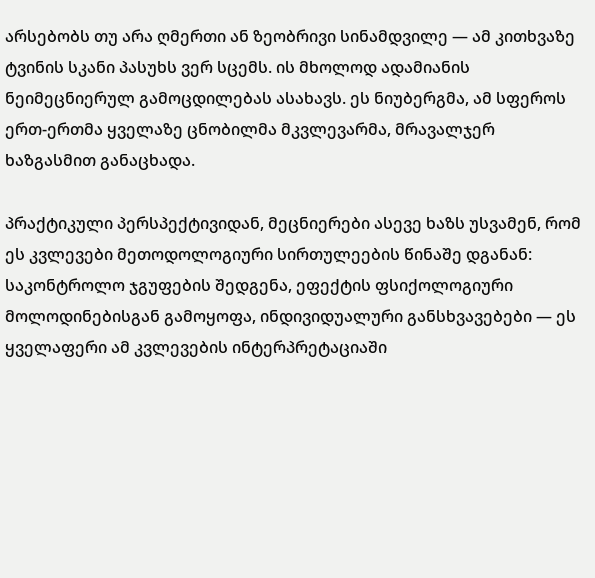არსებობს თუ არა ღმერთი ან ზეობრივი სინამდვილე — ამ კითხვაზე ტვინის სკანი პასუხს ვერ სცემს. ის მხოლოდ ადამიანის ნეიმეცნიერულ გამოცდილებას ასახავს. ეს ნიუბერგმა, ამ სფეროს ერთ-ერთმა ყველაზე ცნობილმა მკვლევარმა, მრავალჯერ ხაზგასმით განაცხადა.

პრაქტიკული პერსპექტივიდან, მეცნიერები ასევე ხაზს უსვამენ, რომ ეს კვლევები მეთოდოლოგიური სირთულეების წინაშე დგანან: საკონტროლო ჯგუფების შედგენა, ეფექტის ფსიქოლოგიური მოლოდინებისგან გამოყოფა, ინდივიდუალური განსხვავებები — ეს ყველაფერი ამ კვლევების ინტერპრეტაციაში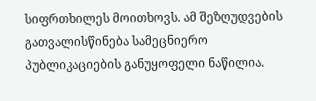სიფრთხილეს მოითხოვს. ამ შეზღუდვების გათვალისწინება სამეცნიერო პუბლიკაციების განუყოფელი ნაწილია.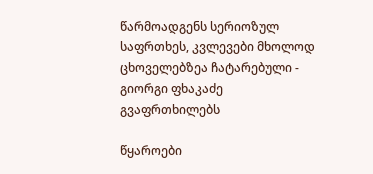წარმოადგენს სერიოზულ საფრთხეს, კვლევები მხოლოდ ცხოველებზეა ჩატარებული - გიორგი ფხაკაძე გვაფრთხილებს

წყაროები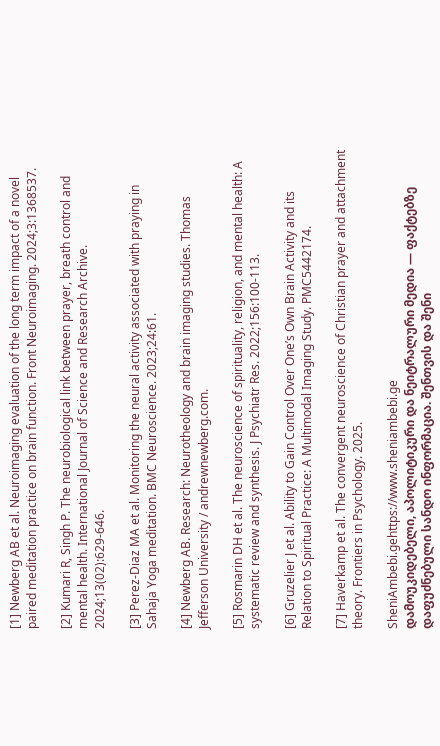[1] Newberg AB et al. Neuroimaging evaluation of the long term impact of a novel paired meditation practice on brain function. Front Neuroimaging. 2024;3:1368537.

[2] Kumari R, Singh P. The neurobiological link between prayer, breath control and mental health. International Journal of Science and Research Archive. 2024;13(02):629-646.

[3] Perez-Diaz MA et al. Monitoring the neural activity associated with praying in Sahaja Yoga meditation. BMC Neuroscience. 2023;24:61.

[4] Newberg AB. Research: Neurotheology and brain imaging studies. Thomas Jefferson University / andrewnewberg.com.

[5] Rosmarin DH et al. The neuroscience of spirituality, religion, and mental health: A systematic review and synthesis. J Psychiatr Res. 2022;156:100-113.

[6] Gruzelier J et al. Ability to Gain Control Over One’s Own Brain Activity and its Relation to Spiritual Practice: A Multimodal Imaging Study. PMC5442174.

[7] Haverkamp et al. The convergent neuroscience of Christian prayer and attachment theory. Frontiers in Psychology. 2025.

SheniAmbebi.gehttps://www.sheniambebi.ge
დამოუკიდებელი, აპოლიტიკური და ნეიტრალური მედია — ფაქტებზე დაფუძნებული სანდო ინფორმაცია. შენთვის და შენი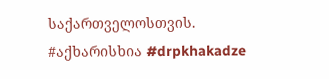საქართველოსთვის. #აქხარისხია #drpkhakadze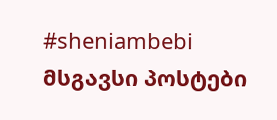#sheniambebi
მსგავსი პოსტები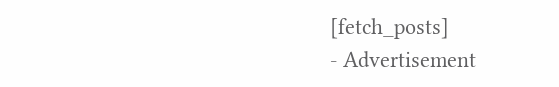[fetch_posts]
- Advertisement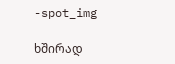-spot_img

ხშირად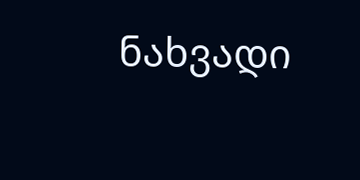ნახვადი